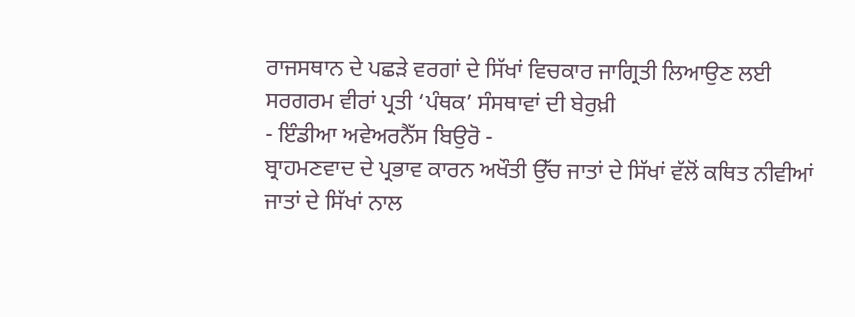ਰਾਜਸਥਾਨ ਦੇ ਪਛੜੇ ਵਰਗਾਂ ਦੇ ਸਿੱਖਾਂ ਵਿਚਕਾਰ ਜਾਗ੍ਰਿਤੀ ਲਿਆਉਣ ਲਈ ਸਰਗਰਮ ਵੀਰਾਂ ਪ੍ਰਤੀ ‘ਪੰਥਕ’ ਸੰਸਥਾਵਾਂ ਦੀ ਬੇਰੁਖ਼ੀ
- ਇੰਡੀਆ ਅਵੇਅਰਨੈੱਸ ਬਿਉਰੋ -
ਬ੍ਰਾਹਮਣਵਾਦ ਦੇ ਪ੍ਰਭਾਵ ਕਾਰਨ ਅਖੌਤੀ ਉੱਚ ਜਾਤਾਂ ਦੇ ਸਿੱਖਾਂ ਵੱਲੋਂ ਕਥਿਤ ਨੀਵੀਆਂ ਜਾਤਾਂ ਦੇ ਸਿੱਖਾਂ ਨਾਲ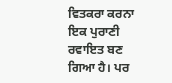ਵਿਤਕਰਾ ਕਰਨਾ ਇਕ ਪੁਰਾਣੀ ਰਵਾਇਤ ਬਣ ਗਿਆ ਹੈ। ਪਰ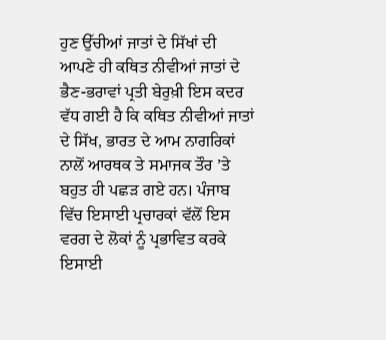ਹੁਣ ਉੱਚੀਆਂ ਜਾਤਾਂ ਦੇ ਸਿੱਖਾਂ ਦੀ ਆਪਣੇ ਹੀ ਕਥਿਤ ਨੀਵੀਆਂ ਜਾਤਾਂ ਦੇ ਭੈਣ-ਭਰਾਵਾਂ ਪ੍ਰਤੀ ਬੇਰੁਖ਼ੀ ਇਸ ਕਦਰ ਵੱਧ ਗਈ ਹੈ ਕਿ ਕਥਿਤ ਨੀਵੀਆਂ ਜਾਤਾਂ ਦੇ ਸਿੱਖ, ਭਾਰਤ ਦੇ ਆਮ ਨਾਗਰਿਕਾਂ ਨਾਲੋਂ ਆਰਥਕ ਤੇ ਸਮਾਜਕ ਤੌਰ ’ਤੇ ਬਹੁਤ ਹੀ ਪਛੜ ਗਏ ਹਨ। ਪੰਜਾਬ ਵਿੱਚ ਇਸਾਈ ਪ੍ਰਚਾਰਕਾਂ ਵੱਲੋਂ ਇਸ ਵਰਗ ਦੇ ਲੋਕਾਂ ਨੂੰ ਪ੍ਰਭਾਵਿਤ ਕਰਕੇ ਇਸਾਈ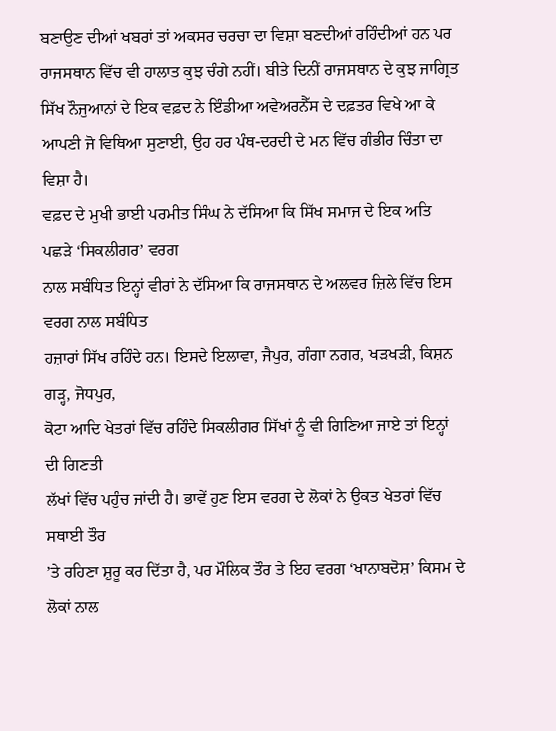ਬਣਾਉਣ ਦੀਆਂ ਖਬਰਾਂ ਤਾਂ ਅਕਸਰ ਚਰਚਾ ਦਾ ਵਿਸ਼ਾ ਬਣਦੀਆਂ ਰਹਿੰਦੀਆਂ ਹਨ ਪਰ ਰਾਜਸਥਾਨ ਵਿੱਚ ਵੀ ਹਾਲਾਤ ਕੁਝ ਚੰਗੇ ਨਹੀਂ। ਬੀਤੇ ਦਿਨੀਂ ਰਾਜਸਥਾਨ ਦੇ ਕੁਝ ਜਾਗ੍ਰਿਤ ਸਿੱਖ ਨੌਜੁਆਨਾਂ ਦੇ ਇਕ ਵਫ਼ਦ ਨੇ ਇੰਡੀਆ ਅਵੇਅਰਨੈੱਸ ਦੇ ਦਫ਼ਤਰ ਵਿਖੇ ਆ ਕੇ ਆਪਣੀ ਜੋ ਵਿਥਿਆ ਸੁਣਾਈ, ਉਹ ਹਰ ਪੰਥ-ਦਰਦੀ ਦੇ ਮਨ ਵਿੱਚ ਗੰਭੀਰ ਚਿੰਤਾ ਦਾ ਵਿਸ਼ਾ ਹੈ।
ਵਫ਼ਦ ਦੇ ਮੁਖੀ ਭਾਈ ਪਰਮੀਤ ਸਿੰਘ ਨੇ ਦੱਸਿਆ ਕਿ ਸਿੱਖ ਸਮਾਜ ਦੇ ਇਕ ਅਤਿ ਪਛੜੇ ‘ਸਿਕਲੀਗਰ’ ਵਰਗ
ਨਾਲ ਸਬੰਧਿਤ ਇਨ੍ਹਾਂ ਵੀਰਾਂ ਨੇ ਦੱਸਿਆ ਕਿ ਰਾਜਸਥਾਨ ਦੇ ਅਲਵਰ ਜ਼ਿਲੇ ਵਿੱਚ ਇਸ ਵਰਗ ਨਾਲ ਸਬੰਧਿਤ
ਹਜ਼ਾਰਾਂ ਸਿੱਖ ਰਹਿੰਦੇ ਹਨ। ਇਸਦੇ ਇਲਾਵਾ, ਜੈਪੁਰ, ਗੰਗਾ ਨਗਰ, ਖੜਖੜੀ, ਕਿਸ਼ਨ ਗੜ੍ਹ, ਜੋਧਪੁਰ,
ਕੋਟਾ ਆਦਿ ਖੇਤਰਾਂ ਵਿੱਚ ਰਹਿੰਦੇ ਸਿਕਲੀਗਰ ਸਿੱਖਾਂ ਨੂੰ ਵੀ ਗਿਣਿਆ ਜਾਏ ਤਾਂ ਇਨ੍ਹਾਂ ਦੀ ਗਿਣਤੀ
ਲੱਖਾਂ ਵਿੱਚ ਪਹੁੰਚ ਜਾਂਦੀ ਹੈ। ਭਾਵੇਂ ਹੁਣ ਇਸ ਵਰਗ ਦੇ ਲੋਕਾਂ ਨੇ ਉਕਤ ਖੇਤਰਾਂ ਵਿੱਚ ਸਥਾਈ ਤੌਰ
’ਤੇ ਰਹਿਣਾ ਸ਼ੁਰੂ ਕਰ ਦਿੱਤਾ ਹੈ, ਪਰ ਮੌਲਿਕ ਤੌਰ ਤੇ ਇਹ ਵਰਗ ‘ਖਾਨਾਬਦੋਸ਼’ ਕਿਸਮ ਦੇ ਲੋਕਾਂ ਨਾਲ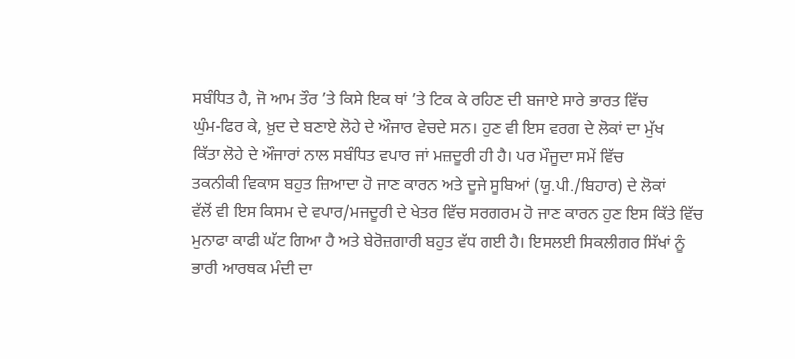ਸਬੰਧਿਤ ਹੈ, ਜੋ ਆਮ ਤੌਰ ’ਤੇ ਕਿਸੇ ਇਕ ਥਾਂ ’ਤੇ ਟਿਕ ਕੇ ਰਹਿਣ ਦੀ ਬਜਾਏ ਸਾਰੇ ਭਾਰਤ ਵਿੱਚ
ਘੁੰਮ-ਫਿਰ ਕੇ, ਖ਼ੁਦ ਦੇ ਬਣਾਏ ਲੋਹੇ ਦੇ ਔਜਾਰ ਵੇਚਦੇ ਸਨ। ਹੁਣ ਵੀ ਇਸ ਵਰਗ ਦੇ ਲੋਕਾਂ ਦਾ ਮੁੱਖ
ਕਿੱਤਾ ਲੋਹੇ ਦੇ ਔਜਾਰਾਂ ਨਾਲ ਸਬੰਧਿਤ ਵਪਾਰ ਜਾਂ ਮਜ਼ਦੂਰੀ ਹੀ ਹੈ। ਪਰ ਮੌਜੂਦਾ ਸਮੇਂ ਵਿੱਚ
ਤਕਨੀਕੀ ਵਿਕਾਸ ਬਹੁਤ ਜ਼ਿਆਦਾ ਹੋ ਜਾਣ ਕਾਰਨ ਅਤੇ ਦੂਜੇ ਸੂਬਿਆਂ (ਯੂ.ਪੀ./ਬਿਹਾਰ) ਦੇ ਲੋਕਾਂ
ਵੱਲੋਂ ਵੀ ਇਸ ਕਿਸਮ ਦੇ ਵਪਾਰ/ਮਜਦੂਰੀ ਦੇ ਖੇਤਰ ਵਿੱਚ ਸਰਗਰਮ ਹੋ ਜਾਣ ਕਾਰਨ ਹੁਣ ਇਸ ਕਿੱਤੇ ਵਿੱਚ
ਮੁਨਾਫਾ ਕਾਫੀ ਘੱਟ ਗਿਆ ਹੈ ਅਤੇ ਬੇਰੋਜ਼ਗਾਰੀ ਬਹੁਤ ਵੱਧ ਗਈ ਹੈ। ਇਸਲਈ ਸਿਕਲੀਗਰ ਸਿੱਖਾਂ ਨੂੰ
ਭਾਰੀ ਆਰਥਕ ਮੰਦੀ ਦਾ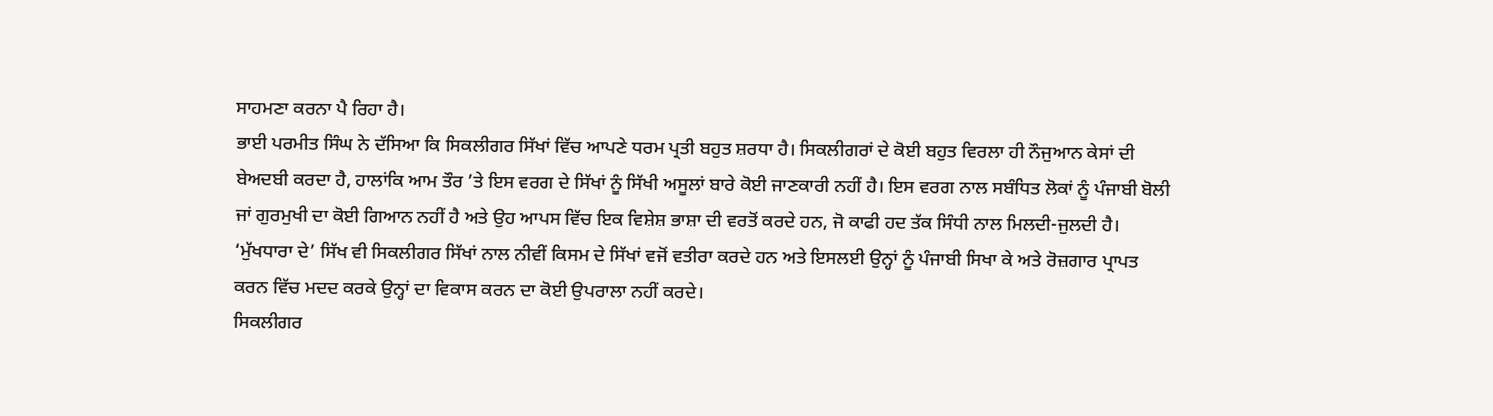ਸਾਹਮਣਾ ਕਰਨਾ ਪੈ ਰਿਹਾ ਹੈ।
ਭਾਈ ਪਰਮੀਤ ਸਿੰਘ ਨੇ ਦੱਸਿਆ ਕਿ ਸਿਕਲੀਗਰ ਸਿੱਖਾਂ ਵਿੱਚ ਆਪਣੇ ਧਰਮ ਪ੍ਰਤੀ ਬਹੁਤ ਸ਼ਰਧਾ ਹੈ। ਸਿਕਲੀਗਰਾਂ ਦੇ ਕੋਈ ਬਹੁਤ ਵਿਰਲਾ ਹੀ ਨੌਜੁਆਨ ਕੇਸਾਂ ਦੀ ਬੇਅਦਬੀ ਕਰਦਾ ਹੈ, ਹਾਲਾਂਕਿ ਆਮ ਤੌਰ ’ਤੇ ਇਸ ਵਰਗ ਦੇ ਸਿੱਖਾਂ ਨੂੰ ਸਿੱਖੀ ਅਸੂਲਾਂ ਬਾਰੇ ਕੋਈ ਜਾਣਕਾਰੀ ਨਹੀਂ ਹੈ। ਇਸ ਵਰਗ ਨਾਲ ਸਬੰਧਿਤ ਲੋਕਾਂ ਨੂੰ ਪੰਜਾਬੀ ਬੋਲੀ ਜਾਂ ਗੁਰਮੁਖੀ ਦਾ ਕੋਈ ਗਿਆਨ ਨਹੀਂ ਹੈ ਅਤੇ ਉਹ ਆਪਸ ਵਿੱਚ ਇਕ ਵਿਸ਼ੇਸ਼ ਭਾਸ਼ਾ ਦੀ ਵਰਤੋਂ ਕਰਦੇ ਹਨ, ਜੋ ਕਾਫੀ ਹਦ ਤੱਕ ਸਿੰਧੀ ਨਾਲ ਮਿਲਦੀ-ਜੁਲਦੀ ਹੈ। ‘ਮੁੱਖਧਾਰਾ ਦੇ’ ਸਿੱਖ ਵੀ ਸਿਕਲੀਗਰ ਸਿੱਖਾਂ ਨਾਲ ਨੀਵੀਂ ਕਿਸਮ ਦੇ ਸਿੱਖਾਂ ਵਜੋਂ ਵਤੀਰਾ ਕਰਦੇ ਹਨ ਅਤੇ ਇਸਲਈ ਉਨ੍ਹਾਂ ਨੂੰ ਪੰਜਾਬੀ ਸਿਖਾ ਕੇ ਅਤੇ ਰੋਜ਼ਗਾਰ ਪ੍ਰਾਪਤ ਕਰਨ ਵਿੱਚ ਮਦਦ ਕਰਕੇ ਉਨ੍ਹਾਂ ਦਾ ਵਿਕਾਸ ਕਰਨ ਦਾ ਕੋਈ ਉਪਰਾਲਾ ਨਹੀਂ ਕਰਦੇ।
ਸਿਕਲੀਗਰ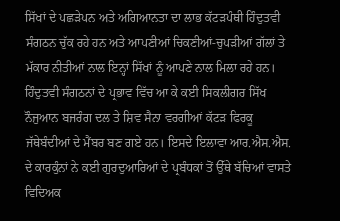ਸਿੱਖਾਂ ਦੇ ਪਛੜੇਪਨ ਅਤੇ ਅਗਿਆਨਤਾ ਦਾ ਲਾਭ ਕੱਟੜਪੰਥੀ ਹਿੰਦੁਤਵੀ ਸੰਗਠਨ ਚੁੱਕ ਰਹੇ ਹਨ ਅਤੇ ਆਪਣੀਆਂ ਚਿਕਣੀਆਂ-ਚੁਪੜੀਆਂ ਗੱਲਾਂ ਤੇ ਮੱਕਾਰ ਨੀਤੀਆਂ ਨਾਲ ਇਨ੍ਹਾਂ ਸਿੱਖਾਂ ਨੂੰ ਆਪਣੇ ਨਾਲ ਮਿਲਾ ਰਹੇ ਹਨ। ਹਿੰਦੁਤਵੀ ਸੰਗਠਨਾਂ ਦੇ ਪ੍ਰਭਾਵ ਵਿੱਚ ਆ ਕੇ ਕਈ ਸਿਕਲੀਗਰ ਸਿੱਖ ਨੌਜੁਆਨ ਬਜਰੰਗ ਦਲ ਤੇ ਸ਼ਿਵ ਸੈਨਾ ਵਰਗੀਆਂ ਕੱਟੜ ਫਿਰਕੂ ਜੱਥੇਬੰਦੀਆਂ ਦੇ ਮੈਂਬਰ ਬਣ ਗਏ ਹਨ। ਇਸਦੇ ਇਲਾਵਾ ਆਰ.ਐਸ.ਐਸ. ਦੇ ਕਾਰਕੁੰਨਾਂ ਨੇ ਕਈ ਗੁਰਦੁਆਰਿਆਂ ਦੇ ਪ੍ਰਬੰਧਕਾਂ ਤੋਂ ਉੱਥੇ ਬੱਚਿਆਂ ਵਾਸਤੇ ਵਿਦਿਅਕ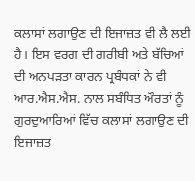ਕਲਾਸਾਂ ਲਗਾਉਣ ਦੀ ਇਜਾਜ਼ਤ ਵੀ ਲੈ ਲਈ ਹੈ। ਇਸ ਵਰਗ ਦੀ ਗਰੀਬੀ ਅਤੇ ਬੱਚਿਆਂ ਦੀ ਅਨਪੜਤਾ ਕਾਰਨ ਪ੍ਰਬੰਧਕਾਂ ਨੇ ਵੀ ਆਰ.ਐਸ.ਐਸ. ਨਾਲ ਸਬੰਧਿਤ ਔਰਤਾਂ ਨੂੰ ਗੁਰਦੁਆਰਿਆਂ ਵਿੱਚ ਕਲਾਸਾਂ ਲਗਾਉਣ ਦੀ ਇਜਾਜ਼ਤ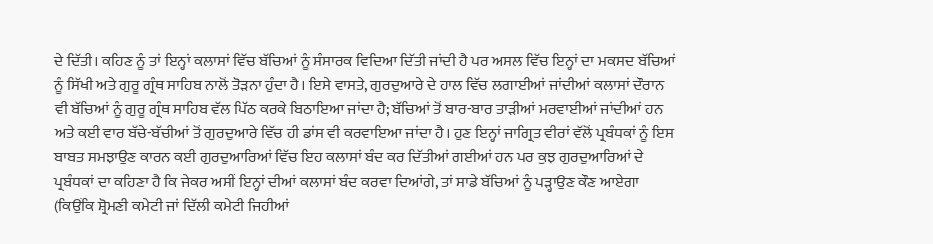ਦੇ ਦਿੱਤੀ। ਕਹਿਣ ਨੂੰ ਤਾਂ ਇਨ੍ਹਾਂ ਕਲਾਸਾਂ ਵਿੱਚ ਬੱਚਿਆਂ ਨੂੰ ਸੰਸਾਰਕ ਵਿਦਿਆ ਦਿੱਤੀ ਜਾਂਦੀ ਹੈ ਪਰ ਅਸਲ ਵਿੱਚ ਇਨ੍ਹਾਂ ਦਾ ਮਕਸਦ ਬੱਚਿਆਂ ਨੂੰ ਸਿੱਖੀ ਅਤੇ ਗੁਰੂ ਗ੍ਰੰਥ ਸਾਹਿਬ ਨਾਲੋਂ ਤੋੜਨਾ ਹੁੰਦਾ ਹੈ। ਇਸੇ ਵਾਸਤੇ, ਗੁਰਦੁਆਰੇ ਦੇ ਹਾਲ ਵਿੱਚ ਲਗਾਈਆਂ ਜਾਂਦੀਆਂ ਕਲਾਸਾਂ ਦੌਰਾਨ ਵੀ ਬੱਚਿਆਂ ਨੂੰ ਗੁਰੂ ਗ੍ਰੰਥ ਸਾਹਿਬ ਵੱਲ ਪਿੱਠ ਕਰਕੇ ਬਿਠਾਇਆ ਜਾਂਦਾ ਹੈ; ਬੱਚਿਆਂ ਤੋਂ ਬਾਰ-ਬਾਰ ਤਾੜੀਆਂ ਮਰਵਾਈਆਂ ਜਾਂਦੀਆਂ ਹਨ ਅਤੇ ਕਈ ਵਾਰ ਬੱਚੇ-ਬੱਚੀਆਂ ਤੋਂ ਗੁਰਦੁਆਰੇ ਵਿੱਚ ਹੀ ਡਾਂਸ ਵੀ ਕਰਵਾਇਆ ਜਾਂਦਾ ਹੈ। ਹੁਣ ਇਨ੍ਹਾਂ ਜਾਗ੍ਰਿਤ ਵੀਰਾਂ ਵੱਲੋਂ ਪ੍ਰਬੰਧਕਾਂ ਨੂੰ ਇਸ ਬਾਬਤ ਸਮਝਾਉਣ ਕਾਰਨ ਕਈ ਗੁਰਦੁਆਰਿਆਂ ਵਿੱਚ ਇਹ ਕਲਾਸਾਂ ਬੰਦ ਕਰ ਦਿੱਤੀਆਂ ਗਈਆਂ ਹਨ ਪਰ ਕੁਝ ਗੁਰਦੁਆਰਿਆਂ ਦੇ ਪ੍ਰਬੰਧਕਾਂ ਦਾ ਕਹਿਣਾ ਹੈ ਕਿ ਜੇਕਰ ਅਸੀਂ ਇਨ੍ਹਾਂ ਦੀਆਂ ਕਲਾਸਾਂ ਬੰਦ ਕਰਵਾ ਦਿਆਂਗੇ, ਤਾਂ ਸਾਡੇ ਬੱਚਿਆਂ ਨੂੰ ਪੜ੍ਹਾਉਣ ਕੌਣ ਆਏਗਾ (ਕਿਉਂਕਿ ਸ਼੍ਰੋਮਣੀ ਕਮੇਟੀ ਜਾਂ ਦਿੱਲੀ ਕਮੇਟੀ ਜਿਹੀਆਂ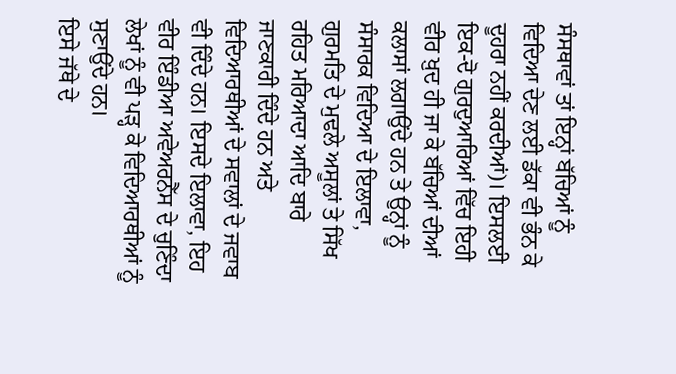ਸੰਸਥਾਵਾਂ ਤਾਂ ਇਨ੍ਹਾਂ ਬੱਚਿਆਂ ਨੂੰ ਵਿਦਿਆ ਦੇਣ ਲਈ ਡੱਕਾ ਵੀ ਭੰਨ ਕੇ ਦੂਹਰਾ ਨਹੀਂ ਕਰਦੀਆਂ)। ਇਸਲਈ ਇਕ-ਦੋ ਗੁਰਦੁਆਰਿਆਂ ਵਿੱਚ ਇਹੀ ਵੀਰ ਖ਼ੁਦ ਹੀ ਜਾ ਕੇ ਬੱਚਿਆਂ ਦੀਆਂ ਕਲਾਸਾਂ ਲਗਾਉਂਦੇ ਹਨ ਤੇ ਉਨ੍ਹਾਂ ਨੂੰ ਸੰਸਾਰਕ ਵਿਦਿਆ ਦੇ ਇਲਾਵਾ, ਗੁਰਮਤਿ ਦੇ ਮੁਢਲੇ ਅਸੂਲਾਂ ਤੇ ਸਿੱਖ ਰਹਿਤ ਮਰਿਆਦਾ ਆਦਿ ਬਾਰੇ ਜਾਣਕਾਰੀ ਦਿੰਦੇ ਹਨ ਅਤੇ ਵਿਦਿਆਰਥੀਆਂ ਦੇ ਸਵਾਲਾਂ ਦੇ ਜਵਾਬ ਵੀ ਦਿੰਦੇ ਹਨ। ਇਸਦੇ ਇਲਾਵਾ, ਇਹ ਵੀਰ ਇੰਡੀਆ ਅਵੇਅਰਨੈੱਸ ਦੇ ਚੁਣਿੰਦਾ ਲੇਖਾਂ ਨੂੰ ਵੀ ਪੜ੍ਹ ਕੇ ਵਿਦਿਆਰਥੀਆਂ ਨੂੰ ਸੁਣਾਉਂਦੇ ਹਨ।
ਇਸੇ ਜੱਥੇ ਦੇ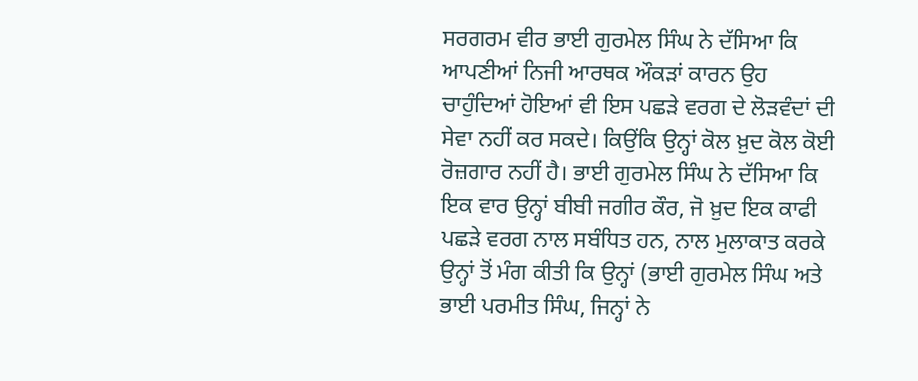ਸਰਗਰਮ ਵੀਰ ਭਾਈ ਗੁਰਮੇਲ ਸਿੰਘ ਨੇ ਦੱਸਿਆ ਕਿ ਆਪਣੀਆਂ ਨਿਜੀ ਆਰਥਕ ਔਕੜਾਂ ਕਾਰਨ ਉਹ ਚਾਹੁੰਦਿਆਂ ਹੋਇਆਂ ਵੀ ਇਸ ਪਛੜੇ ਵਰਗ ਦੇ ਲੋੜਵੰਦਾਂ ਦੀ ਸੇਵਾ ਨਹੀਂ ਕਰ ਸਕਦੇ। ਕਿਉਂਕਿ ਉਨ੍ਹਾਂ ਕੋਲ ਖ਼ੁਦ ਕੋਲ ਕੋਈ ਰੋਜ਼ਗਾਰ ਨਹੀਂ ਹੈ। ਭਾਈ ਗੁਰਮੇਲ ਸਿੰਘ ਨੇ ਦੱਸਿਆ ਕਿ ਇਕ ਵਾਰ ਉਨ੍ਹਾਂ ਬੀਬੀ ਜਗੀਰ ਕੌਰ, ਜੋ ਖ਼ੁਦ ਇਕ ਕਾਫੀ ਪਛੜੇ ਵਰਗ ਨਾਲ ਸਬੰਧਿਤ ਹਨ, ਨਾਲ ਮੁਲਾਕਾਤ ਕਰਕੇ ਉਨ੍ਹਾਂ ਤੋਂ ਮੰਗ ਕੀਤੀ ਕਿ ਉਨ੍ਹਾਂ (ਭਾਈ ਗੁਰਮੇਲ ਸਿੰਘ ਅਤੇ ਭਾਈ ਪਰਮੀਤ ਸਿੰਘ, ਜਿਨ੍ਹਾਂ ਨੇ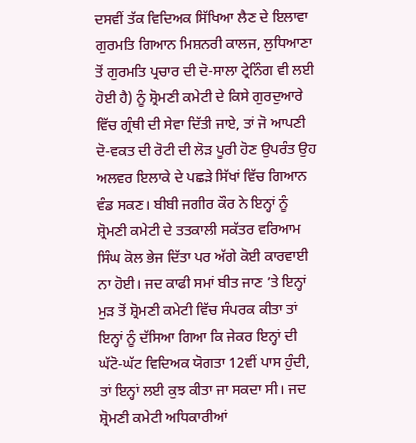ਦਸਵੀਂ ਤੱਕ ਵਿਦਿਅਕ ਸਿੱਖਿਆ ਲੈਣ ਦੇ ਇਲਾਵਾ ਗੁਰਮਤਿ ਗਿਆਨ ਮਿਸ਼ਨਰੀ ਕਾਲਜ, ਲੁਧਿਆਣਾ ਤੋਂ ਗੁਰਮਤਿ ਪ੍ਰਚਾਰ ਦੀ ਦੋ-ਸਾਲਾ ਟ੍ਰੇਨਿੰਗ ਵੀ ਲਈ ਹੋਈ ਹੈ) ਨੂੰ ਸ਼੍ਰੋਮਣੀ ਕਮੇਟੀ ਦੇ ਕਿਸੇ ਗੁਰਦੁਆਰੇ ਵਿੱਚ ਗ੍ਰੰਥੀ ਦੀ ਸੇਵਾ ਦਿੱਤੀ ਜਾਏ, ਤਾਂ ਜੋ ਆਪਣੀ ਦੋ-ਵਕਤ ਦੀ ਰੋਟੀ ਦੀ ਲੋੜ ਪੂਰੀ ਹੋਣ ਉਪਰੰਤ ਉਹ ਅਲਵਰ ਇਲਾਕੇ ਦੇ ਪਛੜੇ ਸਿੱਖਾਂ ਵਿੱਚ ਗਿਆਨ ਵੰਡ ਸਕਣ। ਬੀਬੀ ਜਗੀਰ ਕੌਰ ਨੇ ਇਨ੍ਹਾਂ ਨੂੰ ਸ਼੍ਰੋਮਣੀ ਕਮੇਟੀ ਦੇ ਤਤਕਾਲੀ ਸਕੱਤਰ ਵਰਿਆਮ ਸਿੰਘ ਕੋਲ ਭੇਜ ਦਿੱਤਾ ਪਰ ਅੱਗੇ ਕੋਈ ਕਾਰਵਾਈ ਨਾ ਹੋਈ। ਜਦ ਕਾਫੀ ਸਮਾਂ ਬੀਤ ਜਾਣ ’ਤੇ ਇਨ੍ਹਾਂ ਮੁੜ ਤੋਂ ਸ਼੍ਰੋਮਣੀ ਕਮੇਟੀ ਵਿੱਚ ਸੰਪਰਕ ਕੀਤਾ ਤਾਂ ਇਨ੍ਹਾਂ ਨੂੰ ਦੱਸਿਆ ਗਿਆ ਕਿ ਜੇਕਰ ਇਨ੍ਹਾਂ ਦੀ ਘੱਟੋ-ਘੱਟ ਵਿਦਿਅਕ ਯੋਗਤਾ 12ਵੀਂ ਪਾਸ ਹੁੰਦੀ, ਤਾਂ ਇਨ੍ਹਾਂ ਲਈ ਕੁਝ ਕੀਤਾ ਜਾ ਸਕਦਾ ਸੀ। ਜਦ ਸ਼੍ਰੋਮਣੀ ਕਮੇਟੀ ਅਧਿਕਾਰੀਆਂ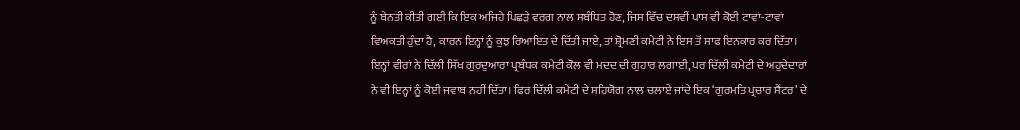ਨੂੰ ਬੇਨਤੀ ਕੀਤੀ ਗਈ ਕਿ ਇਕ ਅਜਿਹੇ ਪਿਛੜੇ ਵਰਗ ਨਾਲ ਸਬੰਧਿਤ ਹੋਣ, ਜਿਸ ਵਿੱਚ ਦਸਵੀਂ ਪਾਸ ਵੀ ਕੋਈ ਟਾਵਾਂ-ਟਾਵਾਂ ਵਿਅਕਤੀ ਹੁੰਦਾ ਹੈ, ਕਾਰਨ ਇਨ੍ਹਾਂ ਨੂੰ ਕੁਝ ਰਿਆਇਤ ਦੇ ਦਿੱਤੀ ਜਾਏ, ਤਾਂ ਸ਼੍ਰੋਮਣੀ ਕਮੇਟੀ ਨੇ ਇਸ ਤੋਂ ਸਾਫ ਇਨਕਾਰ ਕਰ ਦਿੱਤਾ।
ਇਨ੍ਹਾਂ ਵੀਰਾਂ ਨੇ ਦਿੱਲੀ ਸਿੱਖ ਗੁਰਦੁਆਰਾ ਪ੍ਰਬੰਧਕ ਕਮੇਟੀ ਕੋਲ ਵੀ ਮਦਦ ਦੀ ਗੁਹਾਰ ਲਗਾਈ, ਪਰ ਦਿੱਲੀ ਕਮੇਟੀ ਦੇ ਅਹੁਦੇਦਾਰਾਂ ਨੇ ਵੀ ਇਨ੍ਹਾਂ ਨੂੰ ਕੋਈ ਜਵਾਬ ਨਹੀਂ ਦਿੱਤਾ। ਫਿਰ ਦਿੱਲੀ ਕਮੇਟੀ ਦੇ ਸਹਿਯੋਗ ਨਾਲ ਚਲਾਏ ਜਾਂਦੇ ਇਕ ‘ਗੁਰਮਤਿ ਪ੍ਰਚਾਰ ਸੈਂਟਰ’ ਦੇ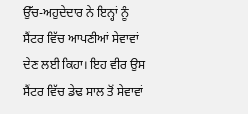ਉੱਚ-ਅਹੁਦੇਦਾਰ ਨੇ ਇਨ੍ਹਾਂ ਨੂੰ ਸੈਂਟਰ ਵਿੱਚ ਆਪਣੀਆਂ ਸੇਵਾਵਾਂ ਦੇਣ ਲਈ ਕਿਹਾ। ਇਹ ਵੀਰ ਉਸ ਸੈਂਟਰ ਵਿੱਚ ਡੇਢ ਸਾਲ ਤੋਂ ਸੇਵਾਵਾਂ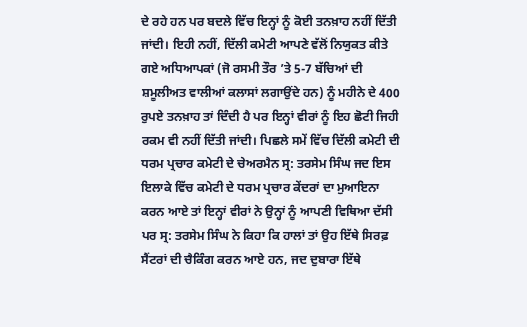ਦੇ ਰਹੇ ਹਨ ਪਰ ਬਦਲੇ ਵਿੱਚ ਇਨ੍ਹਾਂ ਨੂੰ ਕੋਈ ਤਨਖ਼ਾਹ ਨਹੀਂ ਦਿੱਤੀ ਜਾਂਦੀ। ਇਹੀ ਨਹੀਂ, ਦਿੱਲੀ ਕਮੇਟੀ ਆਪਣੇ ਵੱਲੋਂ ਨਿਯੁਕਤ ਕੀਤੇ ਗਏ ਅਧਿਆਪਕਾਂ (ਜੋ ਰਸਮੀ ਤੌਰ ’ਤੇ 5-7 ਬੱਚਿਆਂ ਦੀ ਸ਼ਮੂਲੀਅਤ ਵਾਲੀਆਂ ਕਲਾਸਾਂ ਲਗਾਉਂਦੇ ਹਨ) ਨੂੰ ਮਹੀਨੇ ਦੇ 400 ਰੁਪਏ ਤਨਖ਼ਾਹ ਤਾਂ ਦਿੰਦੀ ਹੈ ਪਰ ਇਨ੍ਹਾਂ ਵੀਰਾਂ ਨੂੰ ਇਹ ਛੋਟੀ ਜਿਹੀ ਰਕਮ ਵੀ ਨਹੀਂ ਦਿੱਤੀ ਜਾਂਦੀ। ਪਿਛਲੇ ਸਮੇਂ ਵਿੱਚ ਦਿੱਲੀ ਕਮੇਟੀ ਦੀ ਧਰਮ ਪ੍ਰਚਾਰ ਕਮੇਟੀ ਦੇ ਚੇਅਰਮੈਨ ਸ੍ਰ: ਤਰਸੇਮ ਸਿੰਘ ਜਦ ਇਸ ਇਲਾਕੇ ਵਿੱਚ ਕਮੇਟੀ ਦੇ ਧਰਮ ਪ੍ਰਚਾਰ ਕੇਂਦਰਾਂ ਦਾ ਮੁਆਇਨਾ ਕਰਨ ਆਏ ਤਾਂ ਇਨ੍ਹਾਂ ਵੀਰਾਂ ਨੇ ਉਨ੍ਹਾਂ ਨੂੰ ਆਪਣੀ ਵਿਥਿਆ ਦੱਸੀ ਪਰ ਸ੍ਰ: ਤਰਸੇਮ ਸਿੰਘ ਨੇ ਕਿਹਾ ਕਿ ਹਾਲਾਂ ਤਾਂ ਉਹ ਇੱਥੇ ਸਿਰਫ਼ ਸੈਂਟਰਾਂ ਦੀ ਚੈਕਿੰਗ ਕਰਨ ਆਏ ਹਨ, ਜਦ ਦੁਬਾਰਾ ਇੱਥੇ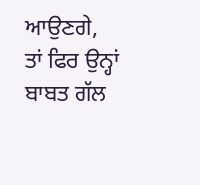ਆਉਣਗੇ, ਤਾਂ ਫਿਰ ਉਨ੍ਹਾਂ ਬਾਬਤ ਗੱਲ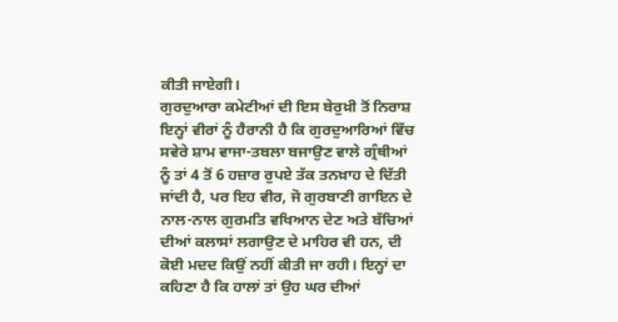ਕੀਤੀ ਜਾਏਗੀ।
ਗੁਰਦੁਆਰਾ ਕਮੇਟੀਆਂ ਦੀ ਇਸ ਬੇਰੁਖ਼ੀ ਤੋਂ ਨਿਰਾਸ਼ ਇਨ੍ਹਾਂ ਵੀਰਾਂ ਨੂੰ ਹੈਰਾਨੀ ਹੈ ਕਿ ਗੁਰਦੁਆਰਿਆਂ ਵਿੱਚ ਸਵੇਰੇ ਸ਼ਾਮ ਵਾਜਾ-ਤਬਲਾ ਬਜਾਉਣ ਵਾਲੇ ਗ੍ਰੰਥੀਆਂ ਨੂੰ ਤਾਂ 4 ਤੋਂ 6 ਹਜ਼ਾਰ ਰੁਪਏ ਤੱਕ ਤਨਖ਼ਾਹ ਦੇ ਦਿੱਤੀ ਜਾਂਦੀ ਹੈ, ਪਰ ਇਹ ਵੀਰ, ਜੋ ਗੁਰਬਾਣੀ ਗਾਇਨ ਦੇ ਨਾਲ-ਨਾਲ ਗੁਰਮਤਿ ਵਖਿਆਨ ਦੇਣ ਅਤੇ ਬੱਚਿਆਂ ਦੀਆਂ ਕਲਾਸਾਂ ਲਗਾਉਣ ਦੇ ਮਾਹਿਰ ਵੀ ਹਨ, ਦੀ ਕੋਈ ਮਦਦ ਕਿਉਂ ਨਹੀਂ ਕੀਤੀ ਜਾ ਰਹੀ। ਇਨ੍ਹਾਂ ਦਾ ਕਹਿਣਾ ਹੈ ਕਿ ਹਾਲਾਂ ਤਾਂ ਉਹ ਘਰ ਦੀਆਂ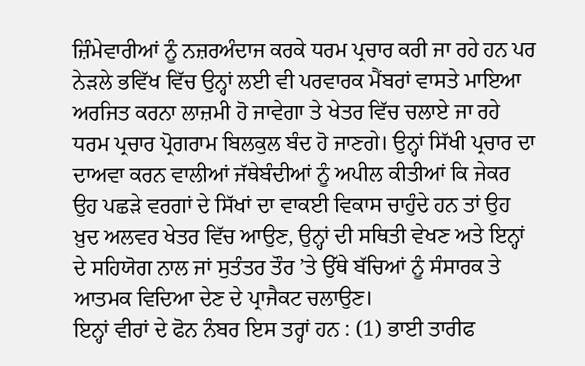ਜ਼ਿੰਮੇਵਾਰੀਆਂ ਨੂੰ ਨਜ਼ਰਅੰਦਾਜ ਕਰਕੇ ਧਰਮ ਪ੍ਰਚਾਰ ਕਰੀ ਜਾ ਰਹੇ ਹਨ ਪਰ ਨੇੜਲੇ ਭਵਿੱਖ ਵਿੱਚ ਉਨ੍ਹਾਂ ਲਈ ਵੀ ਪਰਵਾਰਕ ਮੈਂਬਰਾਂ ਵਾਸਤੇ ਮਾਇਆ ਅਰਜਿਤ ਕਰਨਾ ਲਾਜ਼ਮੀ ਹੋ ਜਾਵੇਗਾ ਤੇ ਖੇਤਰ ਵਿੱਚ ਚਲਾਏ ਜਾ ਰਹੇ ਧਰਮ ਪ੍ਰਚਾਰ ਪ੍ਰੋਗਰਾਮ ਬਿਲਕੁਲ ਬੰਦ ਹੋ ਜਾਣਗੇ। ਉਨ੍ਹਾਂ ਸਿੱਖੀ ਪ੍ਰਚਾਰ ਦਾ ਦਾਅਵਾ ਕਰਨ ਵਾਲੀਆਂ ਜੱਥੇਬੰਦੀਆਂ ਨੂੰ ਅਪੀਲ ਕੀਤੀਆਂ ਕਿ ਜੇਕਰ ਉਹ ਪਛੜੇ ਵਰਗਾਂ ਦੇ ਸਿੱਖਾਂ ਦਾ ਵਾਕਈ ਵਿਕਾਸ ਚਾਹੁੰਦੇ ਹਨ ਤਾਂ ਉਹ ਖ਼ੁਦ ਅਲਵਰ ਖੇਤਰ ਵਿੱਚ ਆਉਣ, ਉਨ੍ਹਾਂ ਦੀ ਸਥਿਤੀ ਵੇਖਣ ਅਤੇ ਇਨ੍ਹਾਂ ਦੇ ਸਹਿਯੋਗ ਨਾਲ ਜਾਂ ਸੁਤੰਤਰ ਤੌਰ ’ਤੇ ਉੱਥੇ ਬੱਚਿਆਂ ਨੂੰ ਸੰਸਾਰਕ ਤੇ ਆਤਮਕ ਵਿਦਿਆ ਦੇਣ ਦੇ ਪ੍ਰਾਜੈਕਟ ਚਲਾਉਣ।
ਇਨ੍ਹਾਂ ਵੀਰਾਂ ਦੇ ਫੋਨ ਨੰਬਰ ਇਸ ਤਰ੍ਹਾਂ ਹਨ : (1) ਭਾਈ ਤਾਰੀਫ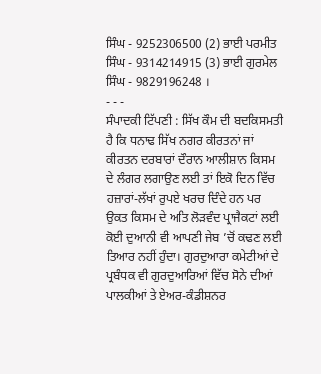ਸਿੰਘ - 9252306500 (2) ਭਾਈ ਪਰਮੀਤ ਸਿੰਘ - 9314214915 (3) ਭਾਈ ਗੁਰਮੇਲ ਸਿੰਘ - 9829196248 ।
- - -
ਸੰਪਾਦਕੀ ਟਿੱਪਣੀ : ਸਿੱਖ ਕੌਮ ਦੀ ਬਦਕਿਸਮਤੀ ਹੈ ਕਿ ਧਨਾਢ ਸਿੱਖ ਨਗਰ ਕੀਰਤਨਾਂ ਜਾਂ ਕੀਰਤਨ ਦਰਬਾਰਾਂ ਦੌਰਾਨ ਆਲੀਸ਼ਾਨ ਕਿਸਮ ਦੇ ਲੰਗਰ ਲਗਾਉਣ ਲਈ ਤਾਂ ਇਕੋ ਦਿਨ ਵਿੱਚ ਹਜ਼ਾਰਾਂ-ਲੱਖਾਂ ਰੁਪਏ ਖਰਚ ਦਿੰਦੇ ਹਨ ਪਰ ਉਕਤ ਕਿਸਮ ਦੇ ਅਤਿ ਲੋੜਵੰਦ ਪ੍ਰਾਜੈਕਟਾਂ ਲਈ ਕੋਈ ਦੁਆਨੀ ਵੀ ਆਪਣੀ ਜੇਬ ’ਚੋਂ ਕਢਣ ਲਈ ਤਿਆਰ ਨਹੀਂ ਹੁੰਦਾ। ਗੁਰਦੁਆਰਾ ਕਮੇਟੀਆਂ ਦੇ ਪ੍ਰਬੰਧਕ ਵੀ ਗੁਰਦੁਆਰਿਆਂ ਵਿੱਚ ਸੋਨੇ ਦੀਆਂ ਪਾਲਕੀਆਂ ਤੇ ਏਅਰ-ਕੰਡੀਸ਼ਨਰ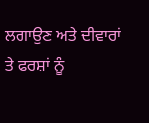ਲਗਾਉਣ ਅਤੇ ਦੀਵਾਰਾਂ ਤੇ ਫਰਸ਼ਾਂ ਨੂੰ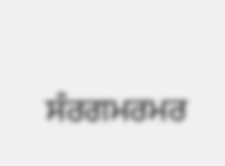ਸੰਰਗਮਰਮਰ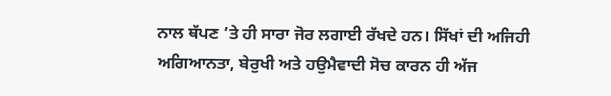ਨਾਲ ਥੱਪਣ ’ਤੇ ਹੀ ਸਾਰਾ ਜੋਰ ਲਗਾਈ ਰੱਖਦੇ ਹਨ। ਸਿੱਖਾਂ ਦੀ ਅਜਿਹੀ ਅਗਿਆਨਤਾ, ਬੇਰੁਖੀ ਅਤੇ ਹਉਮੈਵਾਦੀ ਸੋਚ ਕਾਰਨ ਹੀ ਅੱਜ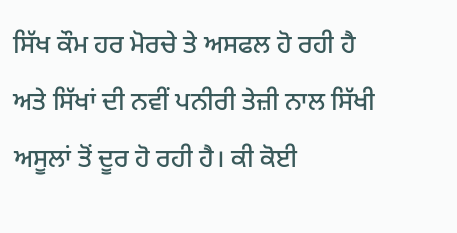ਸਿੱਖ ਕੌਮ ਹਰ ਮੋਰਚੇ ਤੇ ਅਸਫਲ ਹੋ ਰਹੀ ਹੈ ਅਤੇ ਸਿੱਖਾਂ ਦੀ ਨਵੀਂ ਪਨੀਰੀ ਤੇਜ਼ੀ ਨਾਲ ਸਿੱਖੀ ਅਸੂਲਾਂ ਤੋਂ ਦੂਰ ਹੋ ਰਹੀ ਹੈ। ਕੀ ਕੋਈ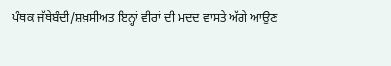ਪੰਥਕ ਜੱਥੇਬੰਦੀ/ਸ਼ਖ਼ਸੀਅਤ ਇਨ੍ਹਾਂ ਵੀਰਾਂ ਦੀ ਮਦਦ ਵਾਸਤੇ ਅੱਗੇ ਆਉਣ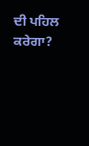ਦੀ ਪਹਿਲ ਕਰੇਗਾ?